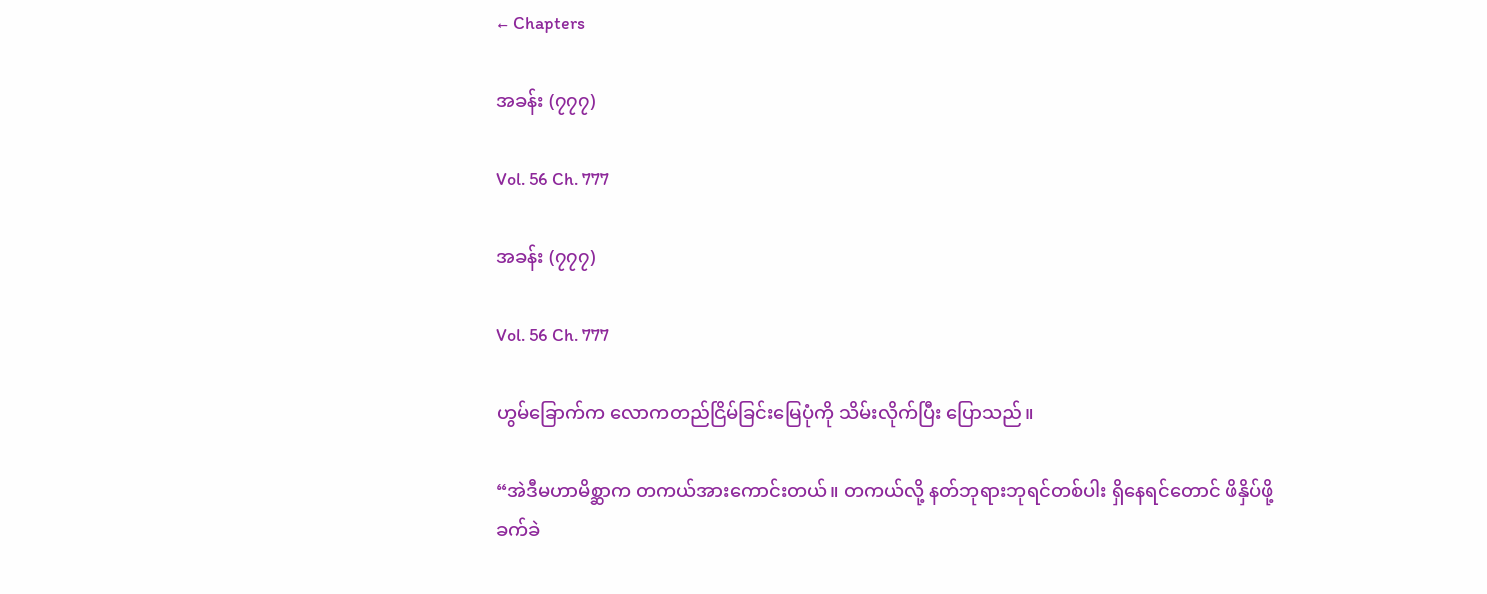← Chapters

အခန်း (၇၇၇)

Vol. 56 Ch. 777

အခန်း (၇၇၇)

Vol. 56 Ch. 777

ဟွမ်ခြောက်က လောကတည်ငြိမ်ခြင်းမြေပုံကို သိမ်းလိုက်ပြီး ပြောသည်။

“အဲဒီမဟာမိစ္ဆာက တကယ်အားကောင်းတယ်။ တကယ်လို့ နတ်ဘုရားဘုရင်တစ်ပါး ရှိနေရင်တောင် ဖိနှိပ်ဖို့ ခက်ခဲ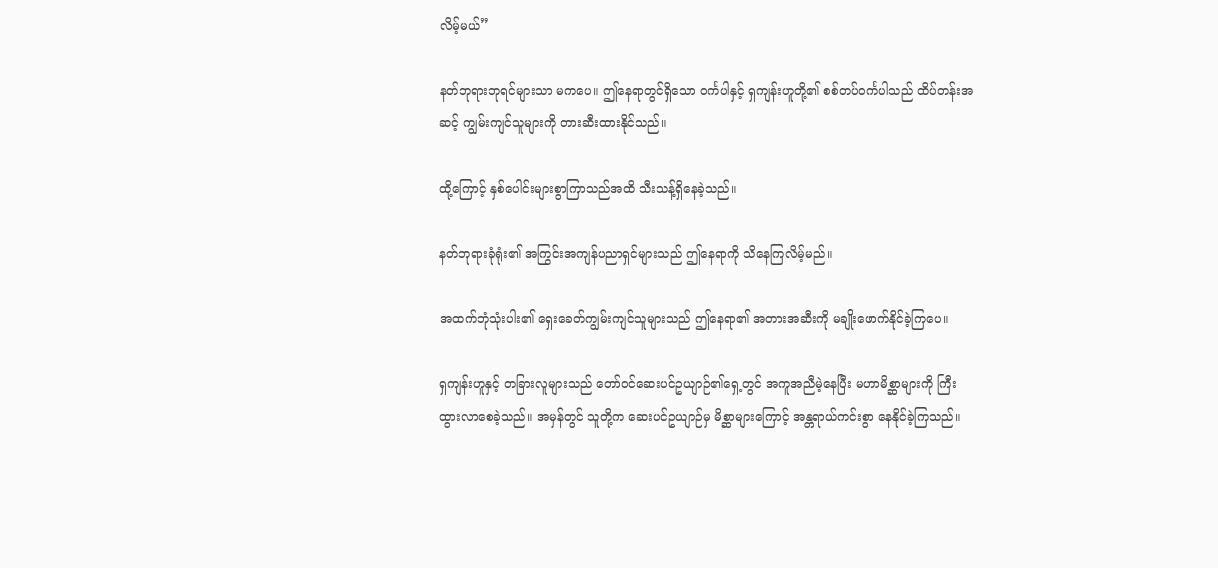လိမ့်မယ်”

နတ်ဘုရားဘုရင်များသာ မကပေ။ ဤနေရာတွင်ရှိသော ဝင်္ကပါနှင့် ရှကျန်းဟူတို့၏ စစ်တပ်ဝင်္ကပါသည် ထိပ်တန်းအဆင့် ကျွမ်းကျင်သူများကို တားဆီးထားနိုင်သည်။

ထို့ကြောင့် နှစ်ပေါင်းများစွာကြာသည်အထိ သီးသန့်ရှိနေခဲ့သည်။

နတ်ဘုရားခုံရုံး၏ အကြွင်းအကျန်ပညာရှင်များသည် ဤနေရာကို သိနေကြလိမ့်မည်။

အထက်ဘုံသုံးပါး၏ ရှေးခေတ်ကျွမ်းကျင်သူများသည် ဤနေရာ၏ အတားအဆီးကို မချိုးဖောက်နိုင်ခဲ့ကြပေ။

ရှကျန်းဟူနှင့် တခြားလူများသည် တော်ဝင်ဆေးပင်ဥယျာဉ်၏ရှေ့တွင် အကူအညီမဲ့နေပြီး မဟာမိစ္ဆာများကို ကြီးထွားလာစေခဲ့သည်။ အမှန်တွင် သူတို့က ဆေးပင်ဥယျာဉ်မှ မိစ္ဆာများကြောင့် အန္တရာယ်ကင်းစွာ နေနိုင်ခဲ့ကြသည်။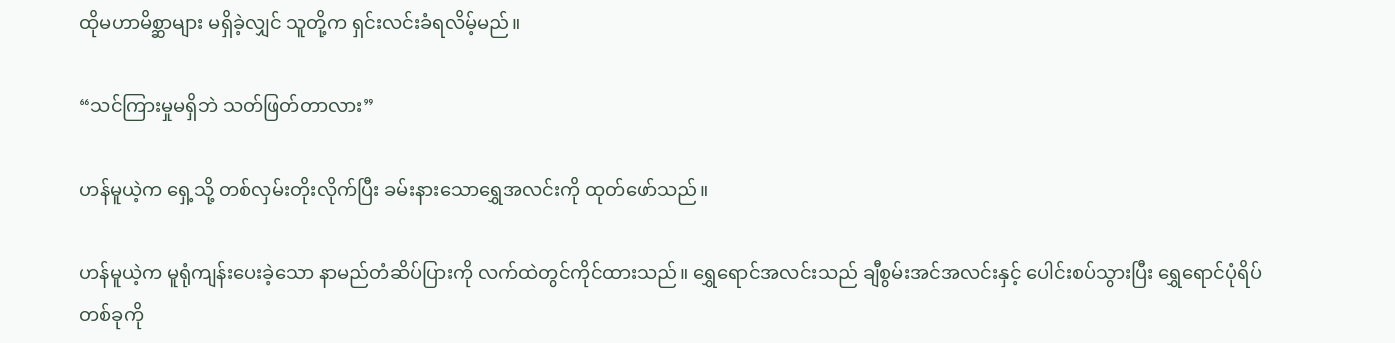ထိုမဟာမိစ္ဆာများ မရှိခဲ့လျှင် သူတို့က ရှင်းလင်းခံရလိမ့်မည်။

“သင်ကြားမှုမရှိဘဲ သတ်ဖြတ်တာလား”

ဟန်မူယဲ့က ရှေ့သို့ တစ်လှမ်းတိုးလိုက်ပြီး ခမ်းနားသောရွှေအလင်းကို ထုတ်ဖော်သည်။

ဟန်မူယဲ့က မူရုံကျန်းပေးခဲ့သော နာမည်တံဆိပ်ပြားကို လက်ထဲတွင်ကိုင်ထားသည်။ ရွှေရောင်အလင်းသည် ချီစွမ်းအင်အလင်းနှင့် ပေါင်းစပ်သွားပြီး ရွှေရောင်ပုံရိပ်တစ်ခုကို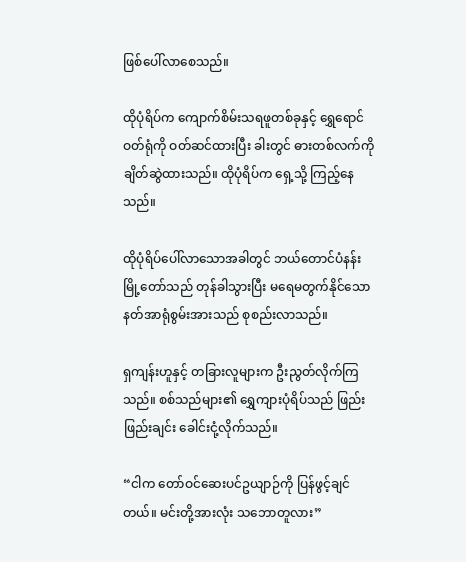ဖြစ်ပေါ်လာစေသည်။

ထိုပုံရိပ်က ကျောက်စိမ်းသရဖူတစ်ခုနှင့် ရွှေရောင်ဝတ်ရုံကို ဝတ်ဆင်ထားပြီး ခါးတွင် ဓားတစ်လက်ကို ချိတ်ဆွဲထားသည်။ ထိုပုံရိပ်က ရှေ့သို့ ကြည့်နေသည်။

ထိုပုံရိပ်ပေါ်လာသောအခါတွင် ဘယ်တောင်ပံနန်းမြို့တော်သည် တုန်ခါသွားပြီး မရေမတွက်နိုင်သော နတ်အာရုံစွမ်းအားသည် စုစည်းလာသည်။

ရှကျန်းဟူနှင့် တခြားလူများက ဦးညွတ်လိုက်ကြသည်။ စစ်သည်များ၏ ရွှေကျားပုံရိပ်သည် ဖြည်းဖြည်းချင်း ခေါင်းငုံ့လိုက်သည်။

“ငါက တော်ဝင်ဆေးပင်ဥယျာဉ်ကို ပြန်ဖွင့်ချင်တယ်။ မင်းတို့အားလုံး သဘောတူလား”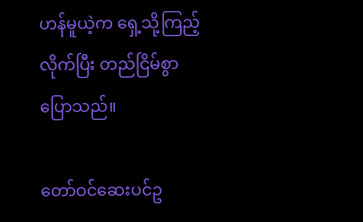ဟန်မူယဲ့က ရှေ့သို့ကြည့်လိုက်ပြီး တည်ငြိမ်စွာပြောသည်။

တော်ဝင်ဆေးပင်ဥ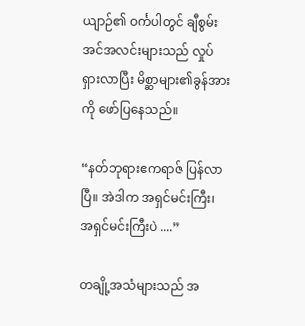ယျာဉ်၏ ဝင်္ကပါတွင် ချီစွမ်းအင်အလင်းများသည် လှုပ်ရှားလာပြီး မိစ္ဆာများ၏ခွန်အားကို ဖော်ပြနေသည်။

“နတ်ဘုရားဧကရာဇ် ပြန်လာပြီ။ အဲဒါက အရှင်မင်းကြီး၊ အရှင်မင်းကြီးပဲ ....”

တချို့အသံများသည် အ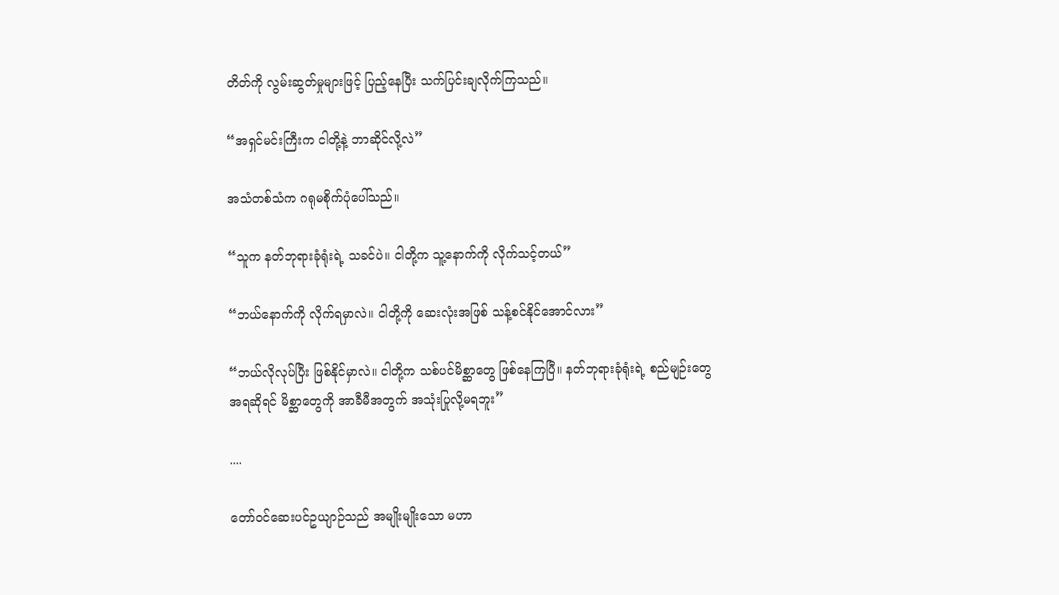တိတ်ကို လွမ်းဆွတ်မှုများဖြင့် ပြည့်နေပြီး သက်ပြင်းချလိုက်ကြသည်။

“အရှင်မင်းကြီးက ငါတို့နဲ့ ဘာဆိုင်လို့လဲ”

အသံတစ်သံက ဂရုမစိုက်ပုံပေါ်သည်။

“သူက နတ်ဘုရားခုံရုံးရဲ့ သခင်ပဲ။ ငါတို့က သူ့နောက်ကို လိုက်သင့်တယ်”

“ဘယ်နောက်ကို လိုက်ရမှာလဲ။ ငါတို့ကို ဆေးလုံးအဖြစ် သန့်စင်နိုင်အောင်လား”

“ဘယ်လိုလုပ်ပြီး ဖြစ်နိုင်မှာလဲ။ ငါတို့က သစ်ပင်မိစ္ဆာတွေ ဖြစ်နေကြပြီ။ နတ်ဘုရားခုံရုံးရဲ့ စည်မျဉ်းတွေအရဆိုရင် မိစ္ဆာတွေကို အာခီမီအတွက် အသုံးပြုလို့မရဘူး”

....

တော်ဝင်ဆေးပင်ဥယျာဉ်သည် အမျိုးမျိုးသော မဟာ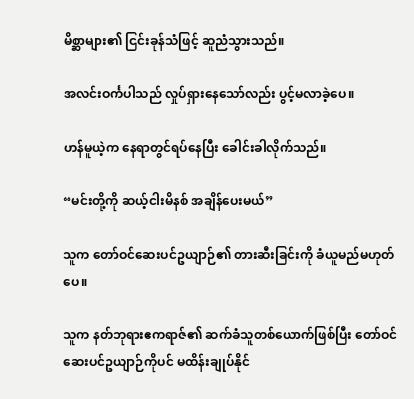မိစ္ဆာများ၏ ငြင်းခုန်သံဖြင့် ဆူညံသွားသည်။

အလင်းဝင်္ကပါသည် လှုပ်ရှားနေသော်လည်း ပွင့်မလာခဲ့ပေ။

ဟန်မူယဲ့က နေရာတွင်ရပ်နေပြီး ခေါင်းခါလိုက်သည်။

“မင်းတို့ကို ဆယ့်ငါးမိနစ် အချိန်ပေးမယ်”

သူက တော်ဝင်ဆေးပင်ဥယျာဉ်၏ တားဆီးခြင်းကို ခံယူမည်မဟုတ်ပေ။

သူက နတ်ဘုရားဧကရာဇ်၏ ဆက်ခံသူတစ်ယောက်ဖြစ်ပြီး တော်ဝင်ဆေးပင်ဥယျာဉ်ကိုပင် မထိန်းချုပ်နိုင်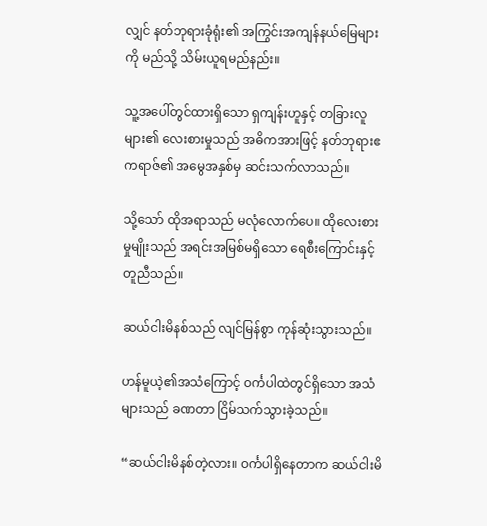လျှင် နတ်ဘုရားခုံရုံး၏ အကြွင်းအကျန်နယ်မြေများကို မည်သို့ သိမ်းယူရမည်နည်း။

သူ့အပေါ်တွင်ထားရှိသော ရှကျန်းဟူနှင့် တခြားလူများ၏ လေးစားမှုသည် အဓိကအားဖြင့် နတ်ဘုရားဧကရာဇ်၏ အမွေအနှစ်မှ ဆင်းသက်လာသည်။

သို့သော် ထိုအရာသည် မလုံလောက်ပေ။ ထိုလေးစားမှုမျိုးသည် အရင်းအမြစ်မရှိသော ရေစီးကြောင်းနှင့် တူညီသည်။

ဆယ်ငါးမိနစ်သည် လျင်မြန်စွာ ကုန်ဆုံးသွားသည်။

ဟန်မူယဲ့၏အသံကြောင့် ဝင်္ကပါထဲတွင်ရှိသော အသံများသည် ခဏတာ ငြိမ်သက်သွားခဲ့သည်။

“ဆယ်ငါးမိနစ်တဲ့လား။ ဝင်္ကပါရှိနေတာက ဆယ်ငါးမိ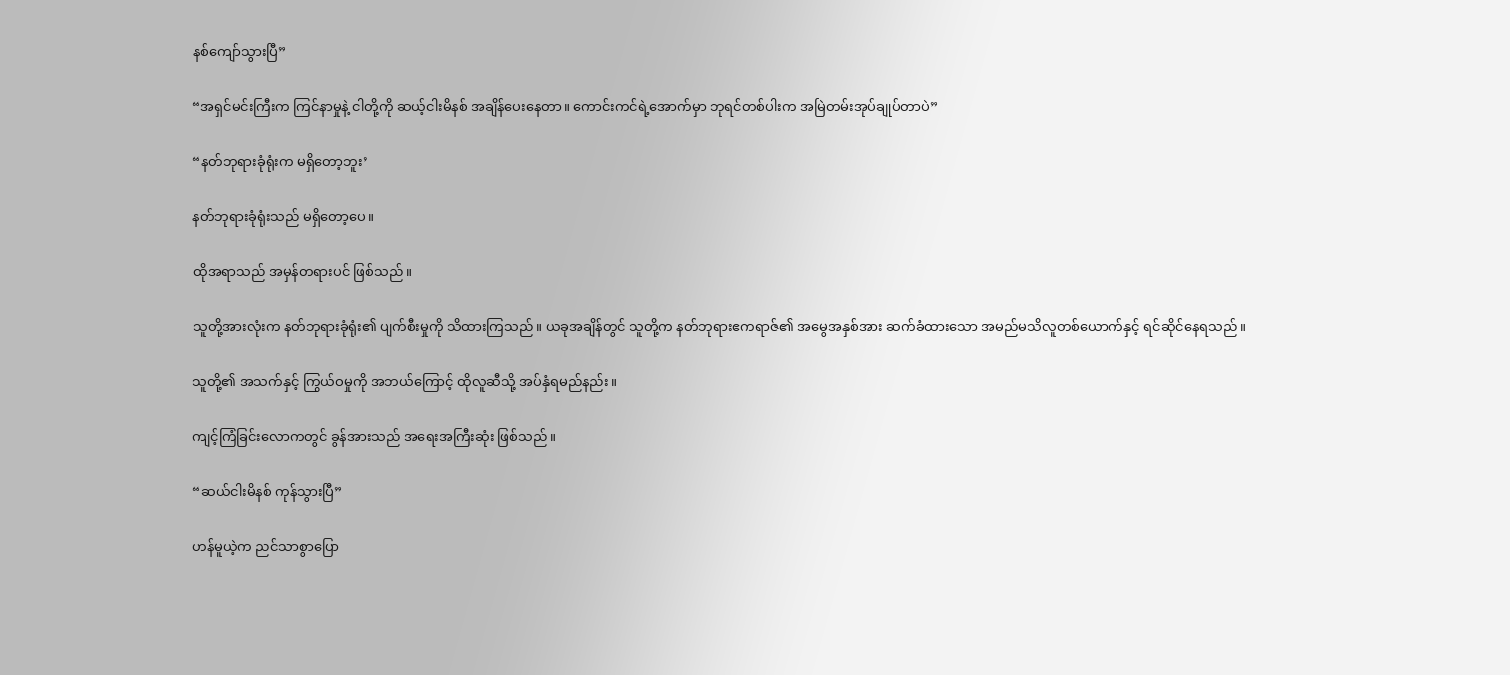နစ်ကျော်သွားပြီ”

“အရှင်မင်းကြီးက ကြင်နာမှုနဲ့ ငါတို့ကို ဆယ့်ငါးမိနစ် အချိန်ပေးနေတာ။ ကောင်းကင်ရဲ့အောက်မှာ ဘုရင်တစ်ပါးက အမြဲတမ်းအုပ်ချုပ်တာပဲ”

“နတ်ဘုရားခုံရုံးက မရှိတော့ဘူး’

နတ်ဘုရားခုံရုံးသည် မရှိတော့ပေ။

ထိုအရာသည် အမှန်တရားပင် ဖြစ်သည်။

သူတို့အားလုံးက နတ်ဘုရားခုံရုံး၏ ပျက်စီးမှုကို သိထားကြသည်။ ယခုအချိန်တွင် သူတို့က နတ်ဘုရားဧကရာဇ်၏ အမွေအနှစ်အား ဆက်ခံထားသော အမည်မသိလူတစ်ယောက်နှင့် ရင်ဆိုင်နေရသည်။

သူတို့၏ အသက်နှင့် ကြွယ်ဝမှုကို အဘယ်ကြောင့် ထိုလူဆီသို့ အပ်နှံရမည်နည်း။

ကျင့်ကြံခြင်းလောကတွင် ခွန်အားသည် အရေးအကြီးဆုံး ဖြစ်သည်။

“ဆယ်ငါးမိနစ် ကုန်သွားပြီ”

ဟန်မူယဲ့က ညင်သာစွာပြော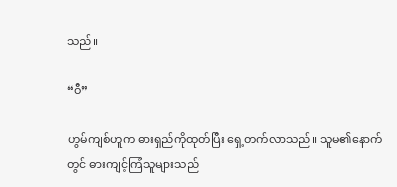သည်။

“ဝီ”

ဟွမ်ကျစ်ဟူက ဓားရှည်ကိုထုတ်ပြီး ရှေ့တက်လာသည်။ သူမ၏နောက်တွင် ဓားကျင့်ကြံသူများသည်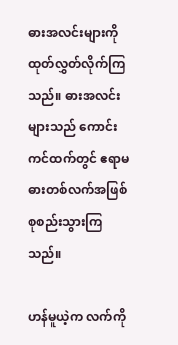ဓားအလင်းများကို ထုတ်လွှတ်လိုက်ကြသည်။ ဓားအလင်းများသည် ကောင်းကင်ထက်တွင် ဧရာမဓားတစ်လက်အဖြစ် စုစည်းသွားကြသည်။

ဟန်မူယဲ့က လက်ကို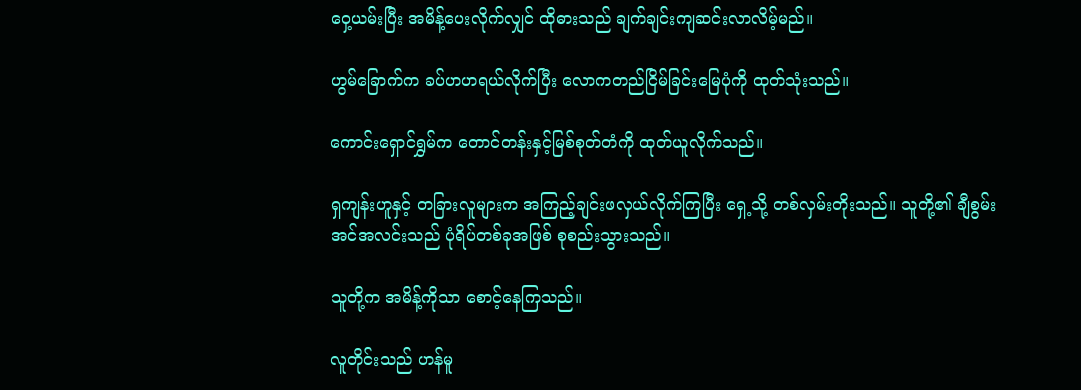ဝှေ့ယမ်းပြီး အမိန့်ပေးလိုက်လျှင် ထိုဓားသည် ချက်ချင်းကျဆင်းလာလိမ့်မည်။

ဟွမ်ခြောက်က ခပ်ဟဟရယ်လိုက်ပြီး လောကတည်ငြိမ်ခြင်းမြေပုံကို ထုတ်သုံးသည်။

ကောင်းရှောင်ရွှမ်က တောင်တန်းနှင့်မြစ်စုတ်တံကို ထုတ်ယူလိုက်သည်။

ရှကျန်းဟူနှင့် တခြားလူများက အကြည့်ချင်းဖလှယ်လိုက်ကြပြီး ရှေ့သို့ တစ်လှမ်းတိုးသည်။ သူတို့၏ ချီစွမ်းအင်အလင်းသည် ပုံရိပ်တစ်ခုအဖြစ် စုစည်းသွားသည်။

သူတို့က အမိန့်ကိုသာ စောင့်နေကြသည်။

လူတိုင်းသည် ဟန်မူ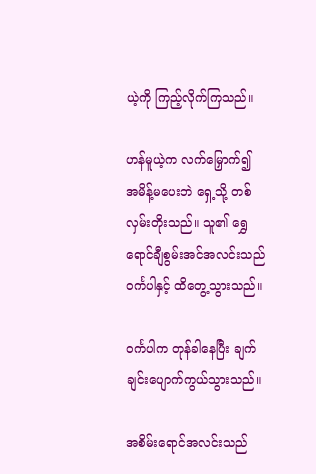ယဲ့ကို ကြည့်လိုက်ကြသည်။

ဟန်မူယဲ့က လက်မြှောက်၍ အမိန့်မပေးဘဲ ရှေ့သို့ တစ်လှမ်းတိုးသည်။ သူ၏ ရွှေရောင်ချီစွမ်းအင်အလင်းသည် ဝင်္ကပါနှင့် ထိတွေ့သွားသည်။

ဝင်္ကပါက တုန်ခါနေပြီး ချက်ချင်းပျောက်ကွယ်သွားသည်။

အစိမ်းရောင်အလင်းသည်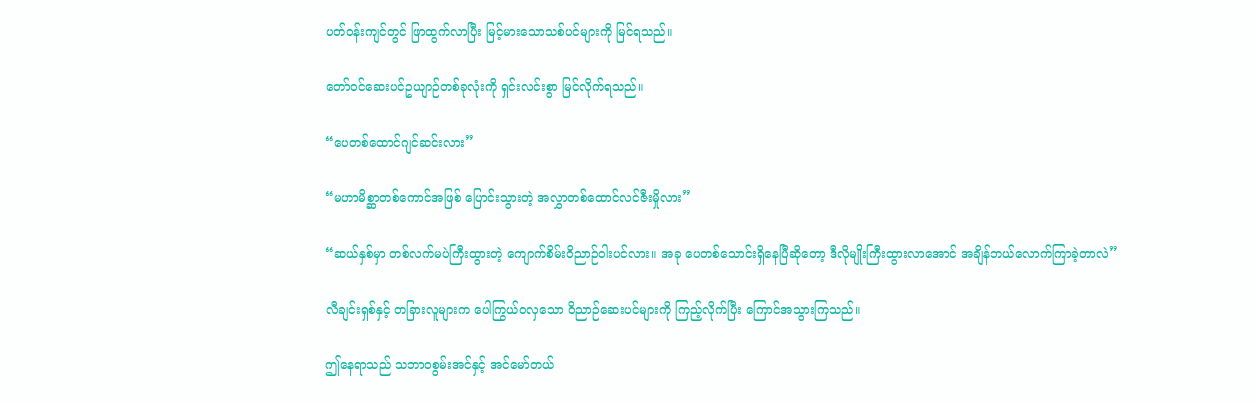ပတ်ဝန်းကျင်တွင် ဖြာထွက်လာပြီး မြင့်မားသောသစ်ပင်များကို မြင်ရသည်။

တော်ဝင်ဆေးပင်ဥယျာဉ်တစ်ခုလုံးကို ရှင်းလင်းစွာ မြင်လိုက်ရသည်။

“ပေတစ်ထောင်ဂျင်ဆင်းလား”

“မဟာမိစ္ဆာတစ်ကောင်အဖြစ် ပြောင်းသွားတဲ့ အလွှာတစ်ထောင်လင်ဇီးမှိုလား”

“ဆယ်နှစ်မှာ တစ်လက်မပဲကြီးထွားတဲ့ ကျောက်စိမ်းဝိညာဉ်ဝါးပင်လား။ အခု ပေတစ်‌သောင်းရှိနေပြီဆိုတော့ ဒီလိုမျိုးကြီးထွားလာအောင် အချိန်ဘယ်လောက်ကြာခဲ့တာလဲ”

လီချင်းရှစ်နှင့် တခြားလူများက ပေါကြွယ်ဝလှသော ဝိညာဉ်ဆေးပင်များကို ကြည့်လိုက်ပြီး ကြောင်အသွားကြသည်။

ဤနေရာသည် သဘာဝစွမ်းအင်နှင့် အင်မော်တယ်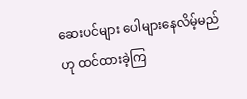ဆေးပင်များ ပေါများနေလိမ့်မည်ဟု ထင်ထားခဲ့ကြ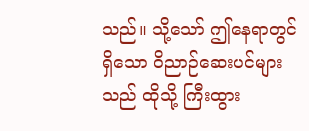သည်။ သို့သော် ဤနေရာတွင်ရှိသော ဝိညာဉ်ဆေးပင်များသည် ထိုသို့ ကြီးထွား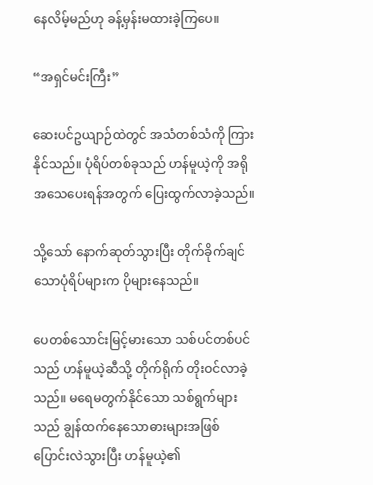နေလိမ့်မည်ဟု ခန့်မှန်းမထားခဲ့ကြပေ။

“အရှင်မင်းကြီး”

ဆေးပင်ဥယျာဉ်ထဲတွင် အသံတစ်သံကို ကြားနိုင်သည်။ ပုံရိပ်တစ်ခုသည် ဟန်မူယဲ့ကို အရိုအသေပေးရန်အတွက် ပြေးထွက်လာခဲ့သည်။

သို့သော် နောက်ဆုတ်သွားပြီး တိုက်ခိုက်ချင်သောပုံရိပ်များက ပိုများနေသည်။

ပေတစ်သောင်းမြင့်မားသော သစ်ပင်တစ်ပင်သည် ဟန်မူယဲ့ဆီသို့ တိုက်ရိုက် တိုးဝင်လာခဲ့သည်။ မရေမတွက်နိုင်သော သစ်ရွက်များသည် ချွန်ထက်နေသောဓားများအဖြစ် ပြောင်းလဲသွားပြီး ဟန်မူယဲ့၏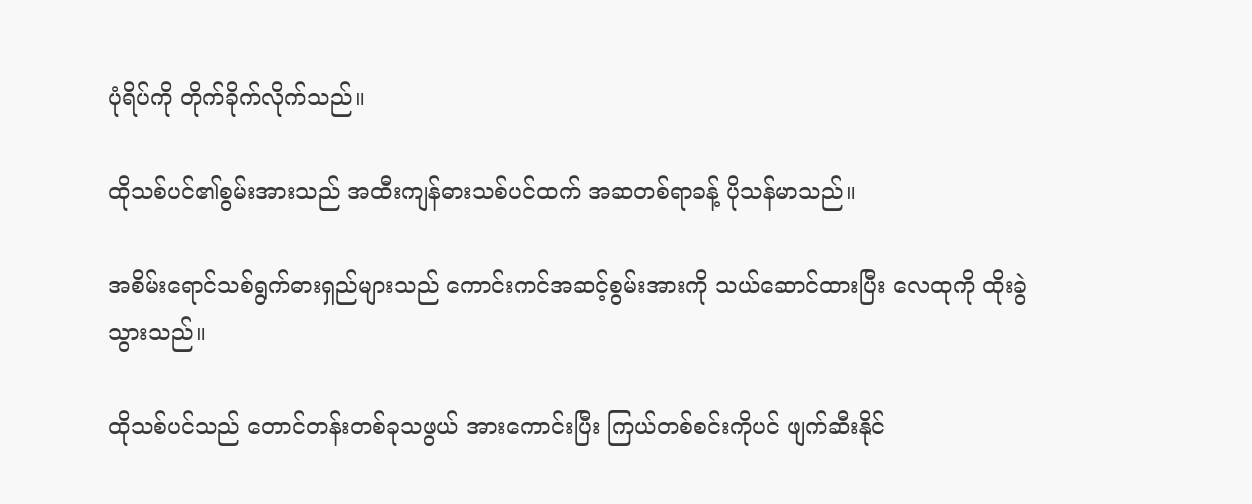ပုံရိပ်ကို တိုက်ခိုက်လိုက်သည်။

ထိုသစ်ပင်၏စွမ်းအားသည် အထီးကျန်ဓားသစ်ပင်ထက် အဆတစ်ရာခန့် ပိုသန်မာသည်။

အစိမ်းရောင်သစ်ရွက်ဓားရှည်များသည် ကောင်းကင်အဆင့်စွမ်းအားကို သယ်ဆောင်ထားပြီး လေထုကို ထိုးခွဲသွားသည်။

ထိုသစ်ပင်သည် တောင်တန်းတစ်ခုသဖွယ် အား‌ကောင်းပြီး ကြယ်တစ်စင်းကိုပင် ဖျက်ဆီးနိုင်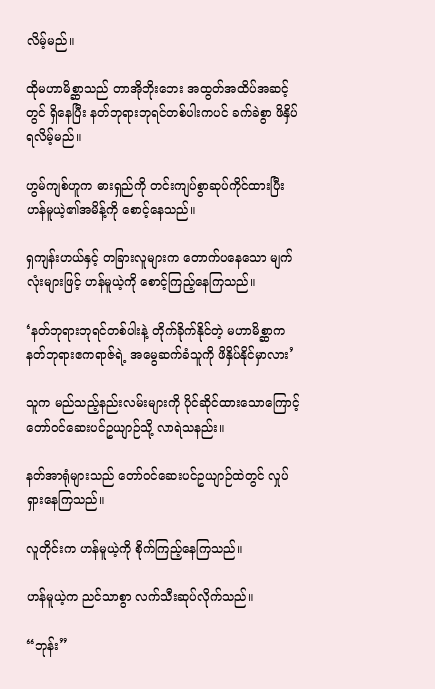လိမ့်မည်။

ထိုမဟာမိစ္ဆာသည် တာအိုဘိုးဘေး အထွတ်အထိပ်အဆင့်တွင် ရှိနေပြီး နတ်ဘုရားဘုရင်တစ်ပါးကပင် ခက်ခဲစွာ ဖိနှိပ်ရလိမ့်မည်။

ဟွမ်ကျစ်ဟူက ဓားရှည်ကို တင်းကျပ်စွာဆုပ်ကိုင်ထားပြီး ဟန်မူယဲ့၏အမိန့်ကို စောင့်နေသည်။

ရှကျန်းဟယ်နှင့် တခြားလူများက တောက်ပနေသော မျက်လုံးများဖြင့် ဟန်မူယဲ့ကို စောင့်ကြည့်နေကြသည်။

‘နတ်ဘုရားဘုရင်တစ်ပါးနဲ့ တိုက်ခိုက်နိုင်တဲ့ မဟာမိစ္ဆာက နတ်ဘုရားဧကရာဇ်ရဲ့ အမွေဆက်ခံသူကို ဖိနှိပ်နိုင်မှာလား’

သူက မည်သည့်နည်းလမ်းများကို ပိုင်ဆိုင်ထားသောကြောင့် တော်ဝင်ဆေးပင်ဥယျာဉ်သို့ လာရဲသနည်း။

နတ်အာရုံများသည် တော်ဝင်ဆေးပင်ဥယျာဉ်ထဲတွင် လှုပ်ရှားနေကြသည်။

လူတိုင်းက ဟန်မူယဲ့ကို စိုက်ကြည့်နေကြသည်။

ဟန်မူယဲ့က ညင်သာစွာ လက်သီးဆုပ်လိုက်သည်။

“ဘုန်း”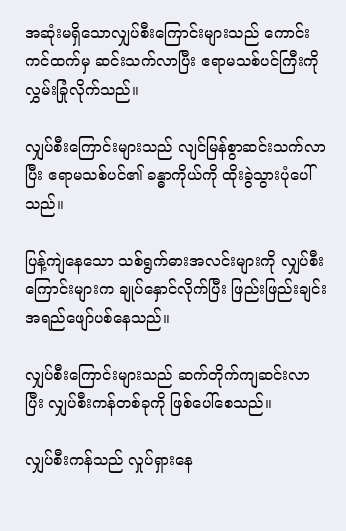အဆုံးမရှိသောလျှပ်စီးကြောင်းများသည် ကောင်းကင်ထက်မှ ဆင်းသက်လာပြီး ဧရာမသစ်ပင်ကြီးကို လွှမ်းခြုံလိုက်သည်။

လျှပ်စီးကြောင်းများသည် လျင်မြန်စွာဆင်းသက်လာပြီး ဧရာမသစ်ပင်၏ ခန္ဓာကိုယ်ကို ထိုးခွဲသွားပုံပေါ်သည်။

ပြန့်ကျဲနေသော သစ်ရွက်ဓားအလင်းများကို လျှပ်စီးကြောင်းများက ချုပ်နှောင်လိုက်ပြီး ဖြည်းဖြည်းချင်း အရည်ဖျော်ပစ်နေသည်။

လျှပ်စီးကြောင်းများသည် ဆက်တိုက်ကျဆင်းလာပြီး လျှပ်စီးကန်တစ်ခုကို ဖြစ်ပေါ်စေသည်။

လျှပ်စီးကန်သည် လှုပ်ရှားနေ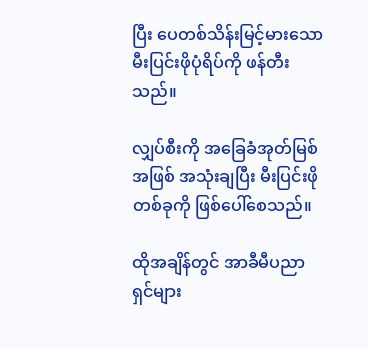ပြီး ပေတစ်သိန်းမြင့်မားသော မီးပြင်းဖိုပုံရိပ်ကို ဖန်တီးသည်။

လျှပ်စီးကို အခြေခံအုတ်မြစ်အဖြစ် အသုံးချပြီး မီးပြင်းဖိုတစ်ခုကို ဖြစ်ပေါ်စေသည်။

ထိုအချိန်တွင် အာခီမီပညာရှင်များ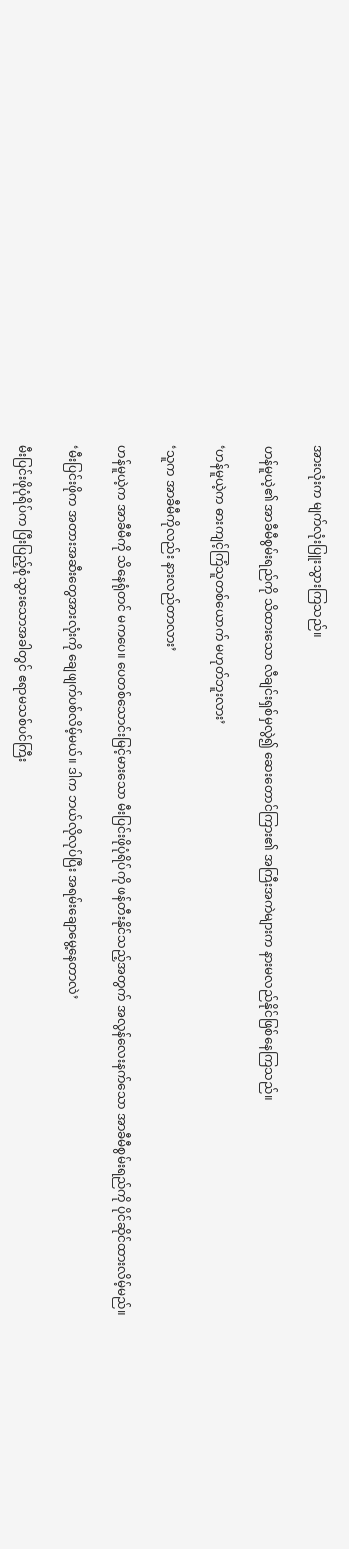အားလုံးက မျက်လုံးပြူးသွားကြသည်။

ဟန်မူယဲ့၏ အာခီမီစွမ်းရည်ကို သိထားသော လီချင်းရှစ်မှလွဲ၍ ဆေးတောင်ကြား၏ အကြီးအကဲများက နားမလည်နိုင်ဖြစ်နေကြသည်။

‘ဟန်မူယဲ့က ဓားကျင့်ကြံသူတစ်ယောက် မဟုတ်ဘူးလား’

‘သူက အာခီမီကိုလည်း နားလည်တာလား’

ဟန်မူယဲ့က အာခီမီကို သိနေရုံတင် မကပေ။ ပေတစ်သောင်းမြင့်မားသော မီးပြင်းဖိုပုံရိပ်ကို ဖန်တီးနိုင်သည့်အတွက် အလွန်လေးနက်သော အာခီမီစွမ်းရည်ကို ပိုင်ဆိုင်ထားလိမ့်မည်။

‘မီးပြင်းဖိုက အတားအဆီးတွေအားလုံးကို ချေဖျက်ပစ်လိမ့်မယ်။ ဒါက ဘယ်လိုလုပ်ပြီး အရမ်းချောမွေ့နေတာလဲ’

မီးပြင်းဖိုပုံရိပ်က ပြီးပြည့်စုံသွားသောအခါတွင် ဧရာမသစ်ပင်ကြီး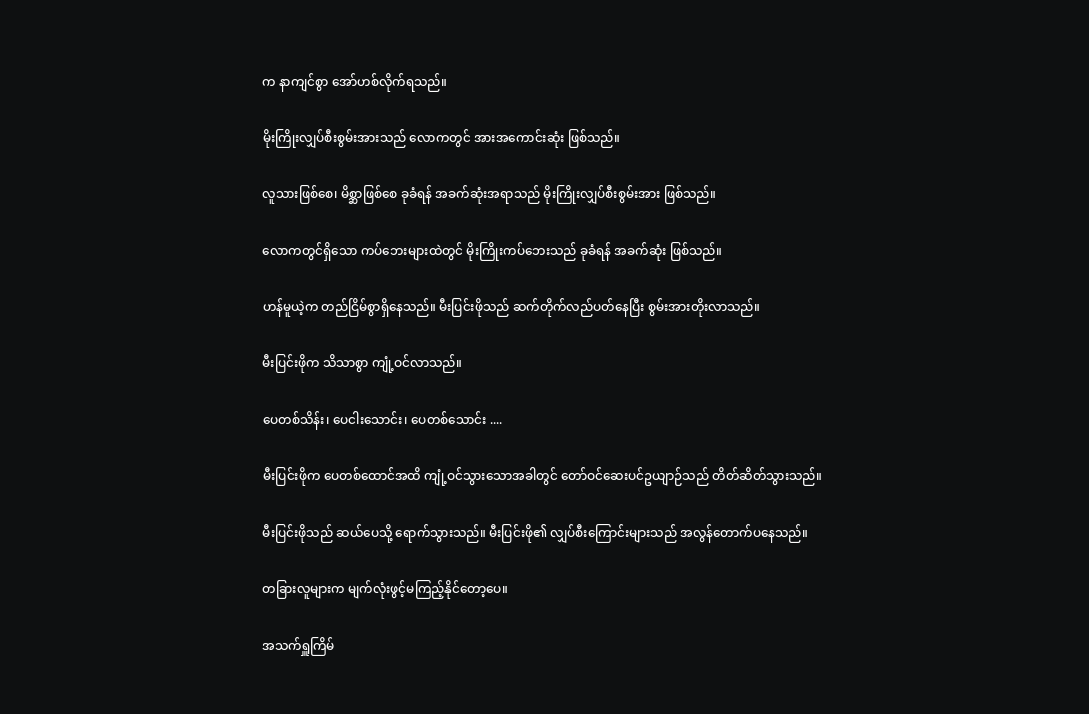က နာကျင်စွာ အော်ဟစ်လိုက်ရသည်။

မိုးကြိုးလျှပ်စီးစွမ်းအားသည် လောကတွင် အားအကောင်းဆုံး ဖြစ်သည်။

လူသားဖြစ်စေ၊ မိစ္ဆာဖြစ်စေ ခုခံရန် အခက်ဆုံးအရာသည် မိုးကြိုးလျှပ်စီးစွမ်းအား ဖြစ်သည်။

လောကတွင်ရှိသော ကပ်ဘေးများထဲတွင် မိုးကြိုးကပ်ဘေးသည် ခုခံရန် အခက်ဆုံး ဖြစ်သည်။

ဟန်မူယဲ့က တည်ငြိမ်စွာရှိနေသည်။ မီးပြင်းဖိုသည် ဆက်တိုက်လည်ပတ်နေပြီး စွမ်းအားတိုးလာသည်။

မီးပြင်းဖိုက သိသာစွာ ကျုံ့ဝင်လာသည်။

ပေတစ်သိန်း၊ ပေငါးသောင်း၊ ပေတစ်သောင်း ....

မီးပြင်းဖိုက ပေတစ်ထောင်အထိ ကျုံ့ဝင်သွားသောအခါတွင် တော်ဝင်ဆေးပင်ဥယျာဉ်သည် တိတ်ဆိတ်သွားသည်။

မီးပြင်းဖိုသည် ဆယ်ပေသို့ ရောက်သွားသည်။ မီးပြင်းဖို၏ လျှပ်စီးကြောင်းများသည် အလွန်တောက်ပနေသည်။

တခြားလူများက မျက်လုံးဖွင့်မကြည့်နိုင်တော့ပေ။

အသက်ရှူကြိမ်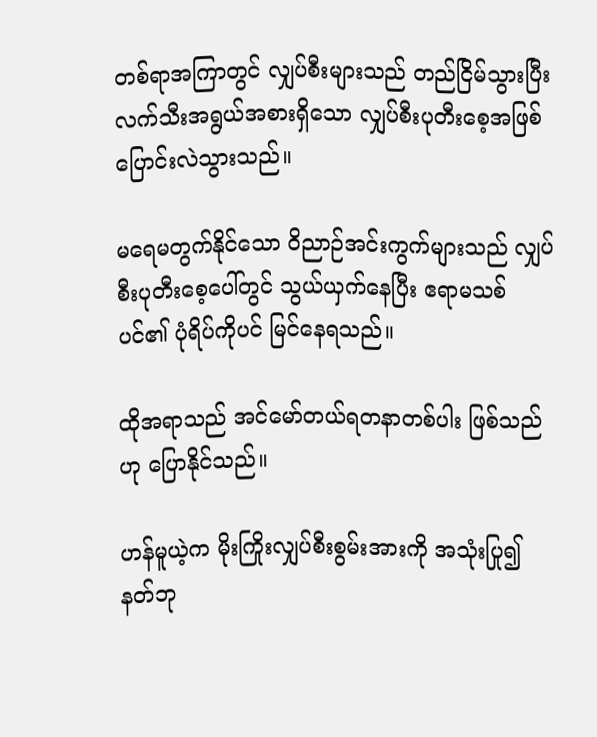တစ်ရာအကြာတွင် လျှပ်စီးများသည် တည်ငြိမ်သွားပြီး လက်သီးအရွယ်အစားရှိသော လျှပ်စီးပုတီးစေ့အဖြစ် ပြောင်းလဲသွားသည်။

မရေမတွက်နိုင်သော ဝိညာဉ်အင်းကွက်များသည် လျှပ်စီးပုတီးစေ့ပေါ်တွင် သွယ်ယှက်နေပြီး ဧရာမသစ်ပင်၏ ပုံရိပ်ကိုပင် မြင်နေရသည်။

ထိုအရာသည် အင်မော်တယ်ရတနာတစ်ပါး ဖြစ်သည်ဟု ပြောနိုင်သည်။

ဟန်မူယဲ့က မိုးကြိုးလျှပ်စီးစွမ်းအားကို အသုံးပြု၍ နတ်ဘု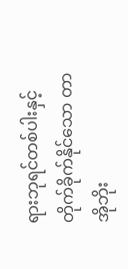ရားဘုရင်တစ်ပါးနှင့် တိုက်ခိုက်နိုင်သော တာအိုဘိုး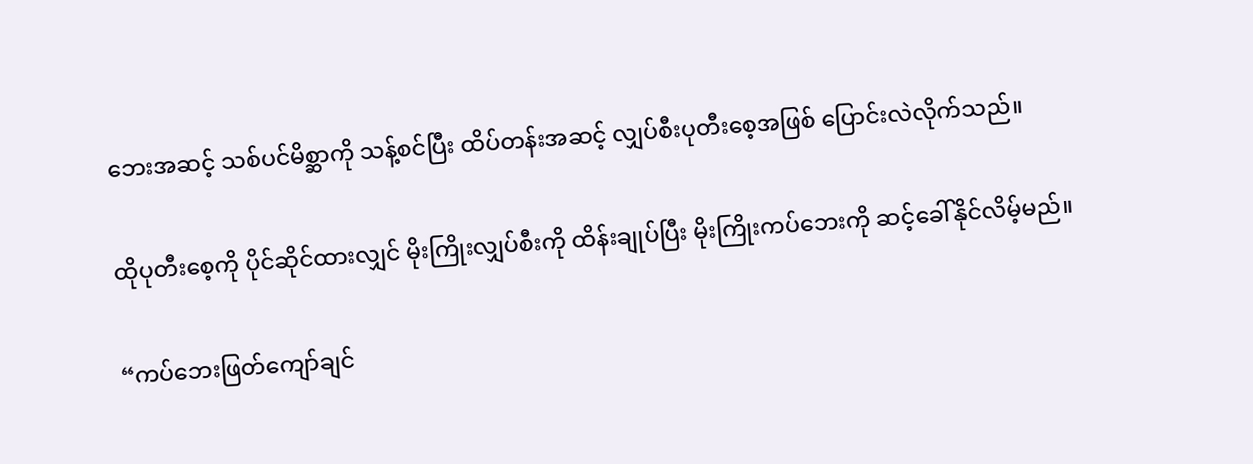ဘေးအဆင့် သစ်ပင်မိစ္ဆာကို သန့်စင်ပြီး ထိပ်တန်းအဆင့် လျှပ်စီးပုတီးစေ့အဖြစ် ပြောင်းလဲလိုက်သည်။

ထိုပုတီးစေ့ကို ပိုင်ဆိုင်ထားလျှင် မိုးကြိုးလျှပ်စီးကို ထိန်းချုပ်ပြီး မိုးကြိုးကပ်ဘေးကို ဆင့်ခေါ်နိုင်လိမ့်မည်။

“ကပ်ဘေးဖြတ်ကျော်ချင်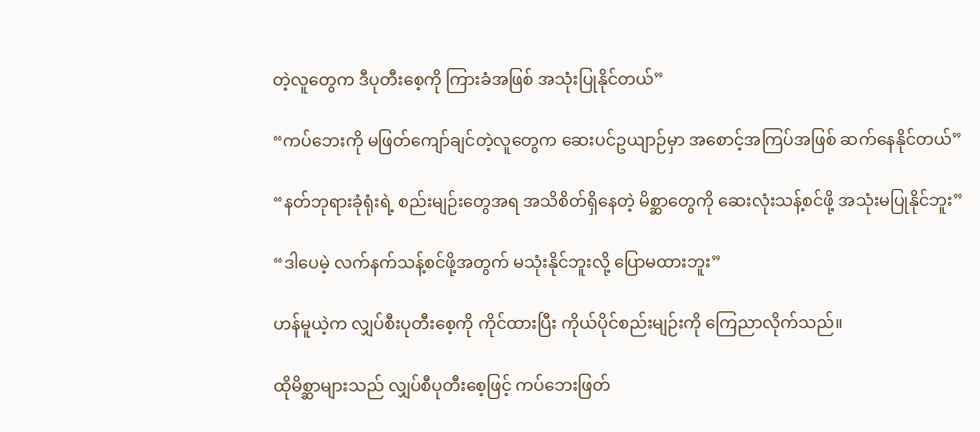တဲ့လူတွေက ဒီပုတီးစေ့ကို ကြားခံအဖြစ် အသုံးပြုနိုင်တယ်”

“ကပ်ဘေးကို မဖြတ်ကျော်ချင်တဲ့လူတွေက ဆေးပင်ဥယျာဉ်မှာ အစောင့်အကြပ်အဖြစ် ဆက်နေနိုင်တယ်”

“နတ်ဘုရားခုံရုံးရဲ့ စည်းမျဉ်းတွေအရ အသိစိတ်ရှိနေတဲ့ မိစ္ဆာတွေကို ဆေးလုံးသန့်စင်ဖို့ အသုံးမပြုနိုင်ဘူး”

“ဒါပေမဲ့ လက်နက်သန့်စင်ဖို့အတွက် မသုံးနိုင်ဘူးလို့ ပြောမထားဘူး”

ဟန်မူယဲ့က လျှပ်စီးပုတီးစေ့ကို ကိုင်ထားပြီး ကိုယ်ပိုင်စည်းမျဉ်းကို ကြေညာလိုက်သည်။

ထိုမိစ္ဆာများသည် လျှပ်စီပုတီးစေ့ဖြင့် ကပ်ဘေးဖြတ်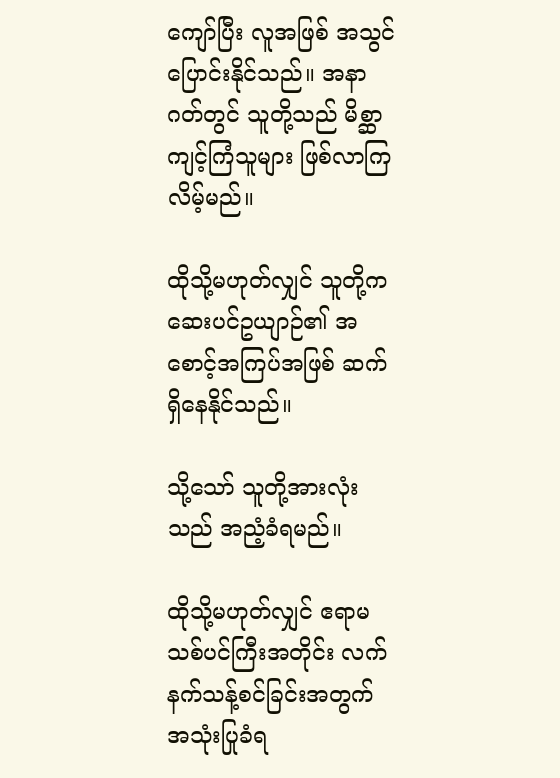ကျော်ပြီး လူအဖြစ် အသွင်ပြောင်းနိုင်သည်။ အနာဂတ်တွင် သူတို့သည် မိစ္ဆာကျင့်ကြံသူများ ဖြစ်လာကြလိမ့်မည်။

ထိုသို့မဟုတ်လျှင် သူတို့က ဆေးပင်ဥယျာဉ်၏ အစောင့်အကြပ်အဖြစ် ဆက်ရှိနေနိုင်သည်။

သို့သော် သူတို့အားလုံးသည် အညံ့ခံရမည်။

ထိုသို့မဟုတ်လျှင် ဧရာမသစ်ပင်ကြီးအတိုင်း လက်နက်သန့်စင်ခြင်းအတွက် အသုံးပြုခံရ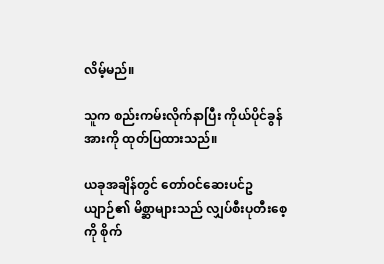လိမ့်မည်။

သူက စည်းကမ်းလိုက်နာပြီး ကိုယ်ပိုင်ခွန်အားကို ထုတ်ပြထားသည်။

ယခုအချိန်တွင် တော်ဝင်ဆေးပင်ဥယျာဉ်၏ မိစ္ဆာများသည် လျှပ်စီးပုတီးစေ့ကို စိုက်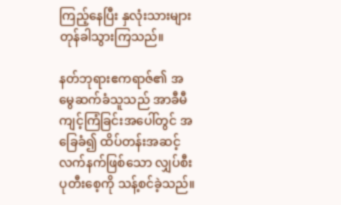ကြည့်နေပြီး နှလုံးသားများ တုန်ခါသွားကြသည်။

နတ်ဘုရားဧကရာဇ်၏ အမွေဆက်ခံသူသည် အာခီမီကျင့်ကြံခြင်းအပေါ်တွင် အခြေခံ၍ ထိပ်တန်းအဆင့် လက်နက်ဖြစ်သော လျှပ်စီးပုတီးစေ့ကို သန့်စင်ခဲ့သည်။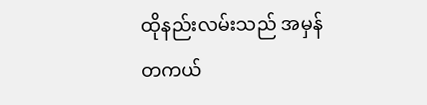ထိုနည်းလမ်းသည် အမှန်တကယ်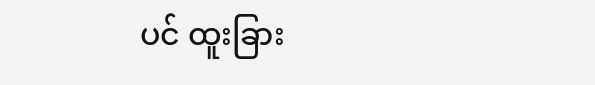ပင် ထူးခြား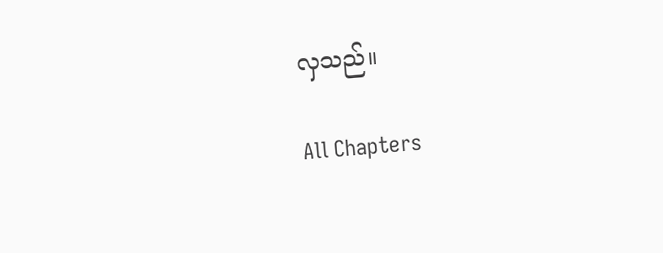လှသည်။

All Chapters